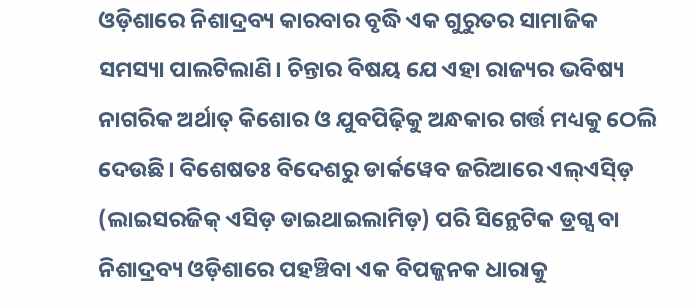ଓଡ଼ିଶାରେ ନିଶାଦ୍ରବ୍ୟ କାରବାର ବୃଦ୍ଧି ଏକ ଗୁରୁତର ସାମାଜିକ ସମସ୍ୟା ପାଲଟିଲାଣି। ଚିନ୍ତାର ବିଷୟ ଯେ ଏହା ରାଜ୍ୟର ଭବିଷ୍ୟ ନାଗରିକ ଅର୍ଥାତ୍ କିଶୋର ଓ ଯୁବପିଢ଼ିକୁ ଅନ୍ଧକାର ଗର୍ତ୍ତ ମଧ୍ୟକୁ ଠେଲି ଦେଉଛି। ବିଶେଷତଃ ବିଦେଶରୁ ଡାର୍କୱେବ ଜରିଆରେ ଏଲ୍ଏସ୍ଡ଼ି (ଲାଇସରଜିକ୍ ଏସିଡ଼ ଡାଇଥାଇଲାମିଡ଼) ପରି ସିନ୍ଥେଟିକ ଡ୍ରଗ୍ସ ବା ନିଶାଦ୍ରବ୍ୟ ଓଡ଼ିଶାରେ ପହଞ୍ଚିବା ଏକ ବିପଜ୍ଜନକ ଧାରାକୁ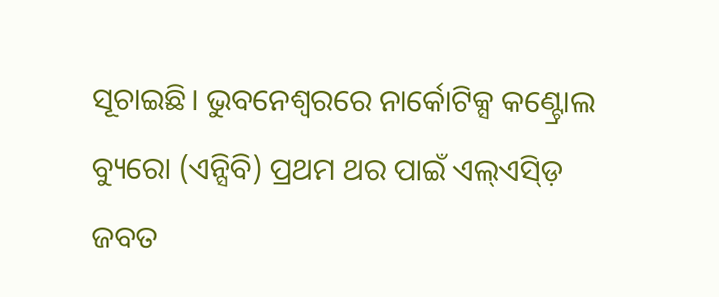ସୂଚାଇଛି। ଭୁବନେଶ୍ୱରରେ ନାର୍କୋଟିକ୍ସ କଣ୍ଟ୍ରୋଲ ବ୍ୟୁରୋ (ଏନ୍ସିବି) ପ୍ରଥମ ଥର ପାଇଁ ଏଲ୍ଏସ୍ଡ଼ି ଜବତ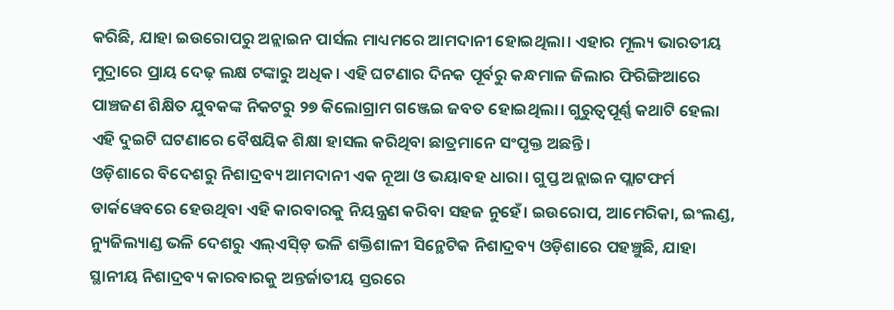କରିଛି, ଯାହା ଇଉରୋପରୁ ଅନ୍ଲାଇନ ପାର୍ସଲ ମାଧ୍ୟମରେ ଆମଦାନୀ ହୋଇଥିଲା। ଏହାର ମୂଲ୍ୟ ଭାରତୀୟ ମୁଦ୍ରାରେ ପ୍ରାୟ ଦେଢ଼ ଲକ୍ଷ ଟଙ୍କାରୁ ଅଧିକ। ଏହି ଘଟଣାର ଦିନକ ପୂର୍ବରୁ କନ୍ଧମାଳ ଜିଲାର ଫିରିଙ୍ଗିଆରେ ପାଞ୍ଚଜଣ ଶିକ୍ଷିତ ଯୁବକଙ୍କ ନିକଟରୁ ୨୭ କିଲୋଗ୍ରାମ ଗଞ୍ଜେଇ ଜବତ ହୋଇଥିଲା। ଗୁରୁତ୍ବପୂର୍ଣ୍ଣ କଥାଟି ହେଲା ଏହି ଦୁଇଟି ଘଟଣାରେ ବୈଷୟିକ ଶିକ୍ଷା ହାସଲ କରିଥିବା ଛାତ୍ରମାନେ ସଂପୃକ୍ତ ଅଛନ୍ତି।
ଓଡ଼ିଶାରେ ବିଦେଶରୁ ନିଶାଦ୍ରବ୍ୟ ଆମଦାନୀ ଏକ ନୂଆ ଓ ଭୟାବହ ଧାରା। ଗୁପ୍ତ ଅନ୍ଲାଇନ ପ୍ଲାଟଫର୍ମ ଡାର୍କୱେବରେ ହେଉଥିବା ଏହି କାରବାରକୁ ନିୟନ୍ତ୍ରଣ କରିବା ସହଜ ନୁହେଁ। ଇଉରୋପ, ଆମେରିକା, ଇଂଲଣ୍ଡ, ନ୍ୟୁଜିଲ୍ୟାଣ୍ଡ ଭଳି ଦେଶରୁ ଏଲ୍ଏସ୍ଡ଼ି ଭଳି ଶକ୍ତିଶାଳୀ ସିନ୍ଥେଟିକ ନିଶାଦ୍ରବ୍ୟ ଓଡ଼ିଶାରେ ପହଞ୍ଚୁଛି, ଯାହା ସ୍ଥାନୀୟ ନିଶାଦ୍ରବ୍ୟ କାରବାରକୁ ଅନ୍ତର୍ଜାତୀୟ ସ୍ତରରେ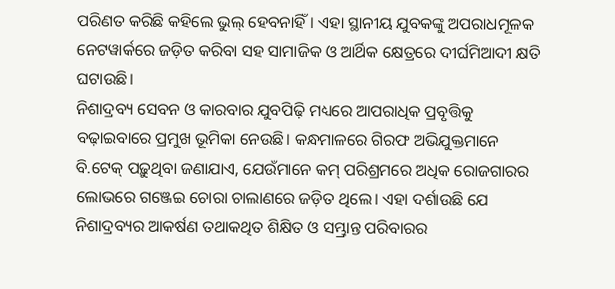ପରିଣତ କରିଛି କହିଲେ ଭୁଲ୍ ହେବନାହିଁ। ଏହା ସ୍ଥାନୀୟ ଯୁବକଙ୍କୁ ଅପରାଧମୂଳକ ନେଟୱାର୍କରେ ଜଡ଼ିତ କରିବା ସହ ସାମାଜିକ ଓ ଆର୍ଥିକ କ୍ଷେତ୍ରରେ ଦୀର୍ଘମିଆଦୀ କ୍ଷତି ଘଟାଉଛି।
ନିଶାଦ୍ରବ୍ୟ ସେବନ ଓ କାରବାର ଯୁବପିଢ଼ି ମଧ୍ୟରେ ଆପରାଧିକ ପ୍ରବୃତ୍ତିକୁ ବଢ଼ାଇବାରେ ପ୍ରମୁଖ ଭୂମିକା ନେଉଛି। କନ୍ଧମାଳରେ ଗିରଫ ଅଭିଯୁକ୍ତମାନେ ବି.ଟେକ୍ ପଢ଼ୁଥିବା ଜଣାଯାଏ, ଯେଉଁମାନେ କମ୍ ପରିଶ୍ରମରେ ଅଧିକ ରୋଜଗାରର ଲୋଭରେ ଗଞ୍ଜେଇ ଚୋରା ଚାଲାଣରେ ଜଡ଼ିତ ଥିଲେ। ଏହା ଦର୍ଶାଉଛି ଯେ ନିଶାଦ୍ରବ୍ୟର ଆକର୍ଷଣ ତଥାକଥିତ ଶିକ୍ଷିତ ଓ ସମ୍ଭ୍ରାନ୍ତ ପରିବାରର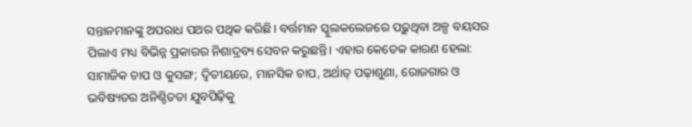ସନ୍ତାନମାନଙ୍କୁ ଅପରାଧ ପଥର ପଥିକ କରିଛି। ବର୍ତ୍ତମାନ ସ୍କୁଲକଲେଜରେ ପଢ଼ୁଥିବା ଅଳ୍ପ ବୟସର ପିଲାଏ ମଧ୍ୟ ବିଭିନ୍ନ ପ୍ରକାରର ନିଶାଦ୍ରବ୍ୟ ସେବନ କରୁଛନ୍ତି। ଏହାର କେତେକ କାରଣ ହେଲା: ସାମାଜିକ ଚାପ ଓ କୁସଙ୍ଗ; ଦ୍ବିତୀୟରେ, ମାନସିକ ଚାପ, ଅର୍ଥାତ୍ ପଢ଼ାଶୁଣା, ରୋଜଗାର ଓ ଭବିଷ୍ୟତର ଅନିଶ୍ଚିତତା ଯୁବପିଢ଼ିକୁ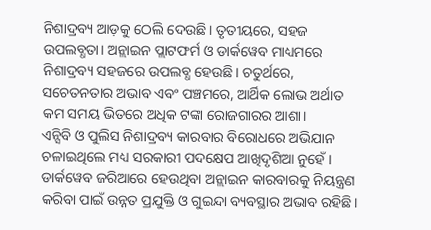ନିଶାଦ୍ରବ୍ୟ ଆଡ଼କୁ ଠେଲି ଦେଉଛି। ତୃତୀୟରେ, ସହଜ ଉପଲବ୍ଧତା। ଅନ୍ଲାଇନ ପ୍ଲାଟଫର୍ମ ଓ ଡାର୍କୱେବ ମାଧ୍ୟମରେ ନିଶାଦ୍ରବ୍ୟ ସହଜରେ ଉପଲବ୍ଧ ହେଉଛି। ଚତୁର୍ଥରେ, ସଚେତନତାର ଅଭାବ ଏବଂ ପଞ୍ଚମରେ, ଆର୍ଥିକ ଲୋଭ ଅର୍ଥାତ କମ ସମୟ ଭିତରେ ଅଧିକ ଟଙ୍କା ରୋଜଗାରର ଆଶା।
ଏନ୍ସିବି ଓ ପୁଲିସ ନିଶାଦ୍ରବ୍ୟ କାରବାର ବିରୋଧରେ ଅଭିଯାନ ଚଳାଇଥିଲେ ମଧ୍ୟ ସରକାରୀ ପଦକ୍ଷେପ ଆଖିଦୃଶିଆ ନୁହେଁ। ଡାର୍କୱେବ ଜରିଆରେ ହେଉଥିବା ଅନ୍ଲାଇନ କାରବାରକୁ ନିୟନ୍ତ୍ରଣ କରିବା ପାଇଁ ଉନ୍ନତ ପ୍ରଯୁକ୍ତି ଓ ଗୁଇନ୍ଦା ବ୍ୟବସ୍ଥାର ଅଭାବ ରହିଛି।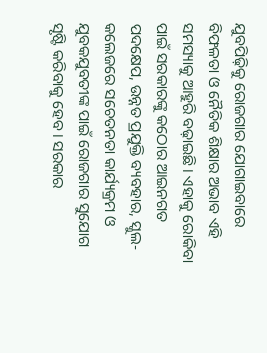ଯୁବପିଢ଼ିକୁ ରୋଜଗାର ଯୋଗାଇବାରେ ବିଫଳତା ଓ ନୈତିକ ଶିକ୍ଷାର ଅଭାବ ଏହି ସମସ୍ୟାକୁ ଆହୁରି ବଢ଼ାଇଛି। ଏହାକୁ ରୋକିବା ପାଇଁ ସରକାରଙ୍କୁ କଠୋର ଆଇନଗତ ପଦକ୍ଷେପ, ଉନ୍ନତ ପ୍ରଯୁକ୍ତି ବ୍ୟବହାର, ସ୍କୁଲ-କଲେଜରେ ସଚେତନତା କାର୍ଯ୍ୟକ୍ରମ ଓ ଯୁବକଯୁବତୀଙ୍କ ପାଇଁ ରୋଜଗାର ସୁଯୋଗ ସୃଷ୍ଟି କରିବାକୁ ହେବ। ସରକାର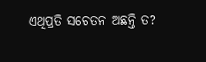ଏଥିପ୍ରତି ସଚେତନ ଅଛନ୍ତି ତ?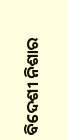ବିଦେଶୀ ନିଶାର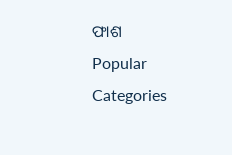ଫାଶ
Popular Categories